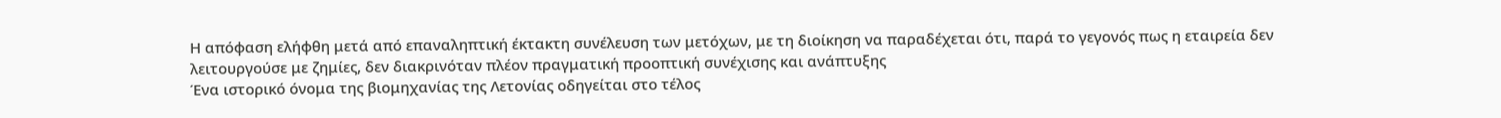Η απόφαση ελήφθη μετά από επαναληπτική έκτακτη συνέλευση των μετόχων, με τη διοίκηση να παραδέχεται ότι, παρά το γεγονός πως η εταιρεία δεν λειτουργούσε με ζημίες, δεν διακρινόταν πλέον πραγματική προοπτική συνέχισης και ανάπτυξης
Ένα ιστορικό όνομα της βιομηχανίας της Λετονίας οδηγείται στο τέλος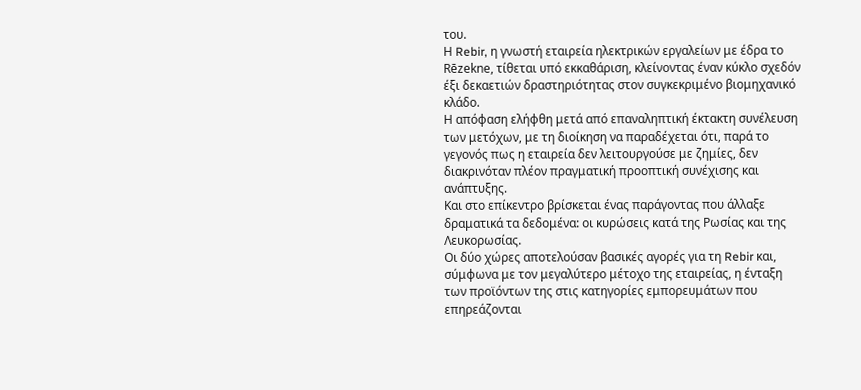του.
Η Rebir, η γνωστή εταιρεία ηλεκτρικών εργαλείων με έδρα το Rēzekne, τίθεται υπό εκκαθάριση, κλείνοντας έναν κύκλο σχεδόν έξι δεκαετιών δραστηριότητας στον συγκεκριμένο βιομηχανικό κλάδο.
Η απόφαση ελήφθη μετά από επαναληπτική έκτακτη συνέλευση των μετόχων, με τη διοίκηση να παραδέχεται ότι, παρά το γεγονός πως η εταιρεία δεν λειτουργούσε με ζημίες, δεν διακρινόταν πλέον πραγματική προοπτική συνέχισης και ανάπτυξης.
Και στο επίκεντρο βρίσκεται ένας παράγοντας που άλλαξε δραματικά τα δεδομένα: οι κυρώσεις κατά της Ρωσίας και της Λευκορωσίας.
Οι δύο χώρες αποτελούσαν βασικές αγορές για τη Rebir και, σύμφωνα με τον μεγαλύτερο μέτοχο της εταιρείας, η ένταξη των προϊόντων της στις κατηγορίες εμπορευμάτων που επηρεάζονται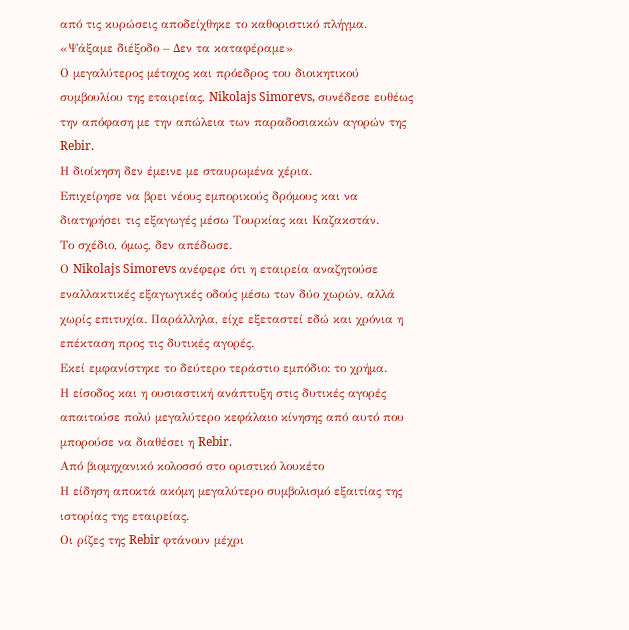από τις κυρώσεις αποδείχθηκε το καθοριστικό πλήγμα.
«Ψάξαμε διέξοδο – Δεν τα καταφέραμε»
Ο μεγαλύτερος μέτοχος και πρόεδρος του διοικητικού συμβουλίου της εταιρείας, Nikolajs Simorevs, συνέδεσε ευθέως την απόφαση με την απώλεια των παραδοσιακών αγορών της Rebir.
Η διοίκηση δεν έμεινε με σταυρωμένα χέρια.
Επιχείρησε να βρει νέους εμπορικούς δρόμους και να διατηρήσει τις εξαγωγές μέσω Τουρκίας και Καζακστάν.
Το σχέδιο, όμως, δεν απέδωσε.
Ο Nikolajs Simorevs ανέφερε ότι η εταιρεία αναζητούσε εναλλακτικές εξαγωγικές οδούς μέσω των δύο χωρών, αλλά χωρίς επιτυχία. Παράλληλα, είχε εξεταστεί εδώ και χρόνια η επέκταση προς τις δυτικές αγορές.
Εκεί εμφανίστηκε το δεύτερο τεράστιο εμπόδιο: το χρήμα.
Η είσοδος και η ουσιαστική ανάπτυξη στις δυτικές αγορές απαιτούσε πολύ μεγαλύτερο κεφάλαιο κίνησης από αυτό που μπορούσε να διαθέσει η Rebir.
Από βιομηχανικό κολοσσό στο οριστικό λουκέτο
Η είδηση αποκτά ακόμη μεγαλύτερο συμβολισμό εξαιτίας της ιστορίας της εταιρείας.
Οι ρίζες της Rebir φτάνουν μέχρι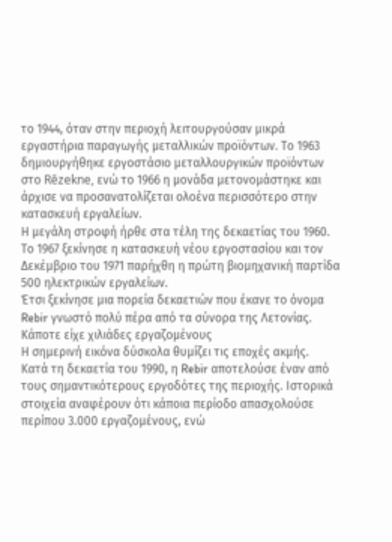το 1944, όταν στην περιοχή λειτουργούσαν μικρά εργαστήρια παραγωγής μεταλλικών προϊόντων. Το 1963 δημιουργήθηκε εργοστάσιο μεταλλουργικών προϊόντων στο Rēzekne, ενώ το 1966 η μονάδα μετονομάστηκε και άρχισε να προσανατολίζεται ολοένα περισσότερο στην κατασκευή εργαλείων.
Η μεγάλη στροφή ήρθε στα τέλη της δεκαετίας του 1960.
Το 1967 ξεκίνησε η κατασκευή νέου εργοστασίου και τον Δεκέμβριο του 1971 παρήχθη η πρώτη βιομηχανική παρτίδα 500 ηλεκτρικών εργαλείων.
Έτσι ξεκίνησε μια πορεία δεκαετιών που έκανε το όνομα Rebir γνωστό πολύ πέρα από τα σύνορα της Λετονίας.
Κάποτε είχε χιλιάδες εργαζομένους
Η σημερινή εικόνα δύσκολα θυμίζει τις εποχές ακμής.
Κατά τη δεκαετία του 1990, η Rebir αποτελούσε έναν από τους σημαντικότερους εργοδότες της περιοχής. Ιστορικά στοιχεία αναφέρουν ότι κάποια περίοδο απασχολούσε περίπου 3.000 εργαζομένους, ενώ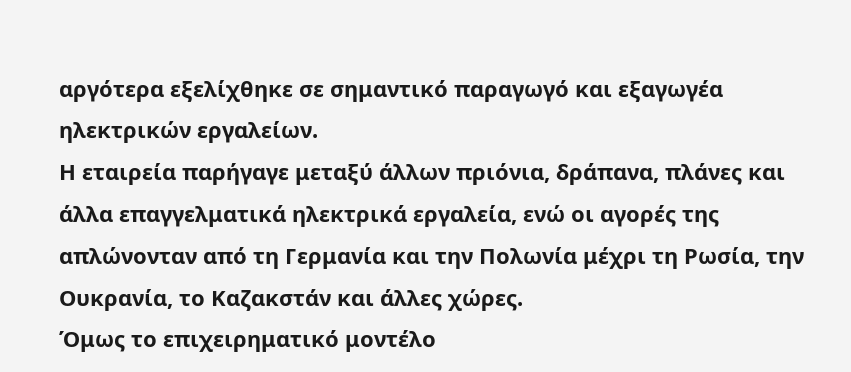αργότερα εξελίχθηκε σε σημαντικό παραγωγό και εξαγωγέα ηλεκτρικών εργαλείων.
Η εταιρεία παρήγαγε μεταξύ άλλων πριόνια, δράπανα, πλάνες και άλλα επαγγελματικά ηλεκτρικά εργαλεία, ενώ οι αγορές της απλώνονταν από τη Γερμανία και την Πολωνία μέχρι τη Ρωσία, την Ουκρανία, το Καζακστάν και άλλες χώρες.
Όμως το επιχειρηματικό μοντέλο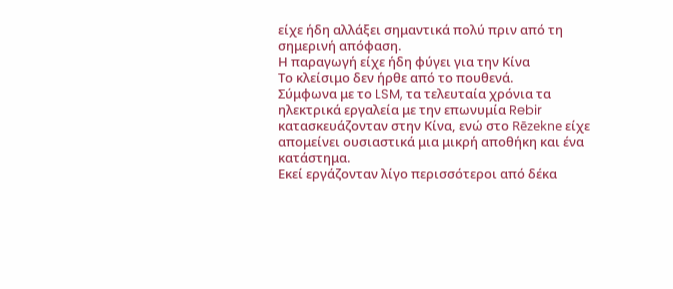είχε ήδη αλλάξει σημαντικά πολύ πριν από τη σημερινή απόφαση.
Η παραγωγή είχε ήδη φύγει για την Κίνα
Το κλείσιμο δεν ήρθε από το πουθενά.
Σύμφωνα με το LSM, τα τελευταία χρόνια τα ηλεκτρικά εργαλεία με την επωνυμία Rebir κατασκευάζονταν στην Κίνα, ενώ στο Rēzekne είχε απομείνει ουσιαστικά μια μικρή αποθήκη και ένα κατάστημα.
Εκεί εργάζονταν λίγο περισσότεροι από δέκα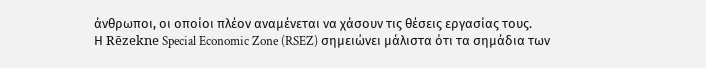άνθρωποι, οι οποίοι πλέον αναμένεται να χάσουν τις θέσεις εργασίας τους.
Η Rēzekne Special Economic Zone (RSEZ) σημειώνει μάλιστα ότι τα σημάδια των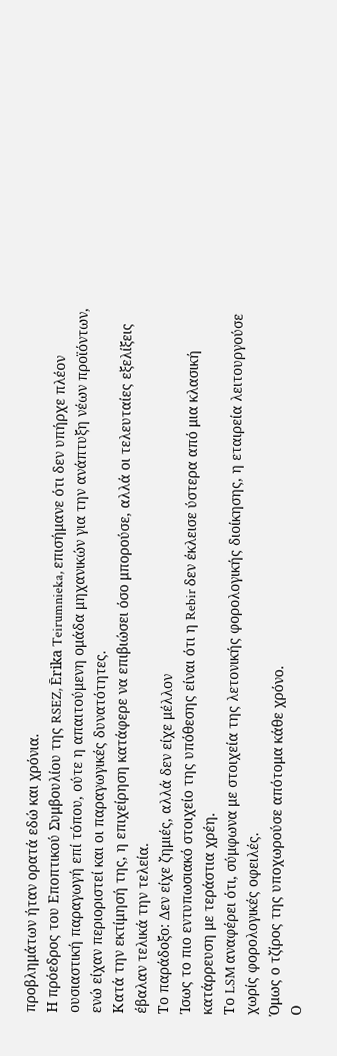προβλημάτων ήταν ορατά εδώ και χρόνια.
Η πρόεδρος του Εποπτικού Συμβουλίου της RSEZ, Ērika Teirumnieka, επισήμανε ότι δεν υπήρχε πλέον ουσιαστική παραγωγή επί τόπου, ούτε η απαιτούμενη ομάδα μηχανικών για την ανάπτυξη νέων προϊόντων, ενώ είχαν περιοριστεί και οι παραγωγικές δυνατότητες.
Κατά την εκτίμησή της, η επιχείρηση κατάφερε να επιβιώσει όσο μπορούσε, αλλά οι τελευταίες εξελίξεις έβαλαν τελικά την τελεία.
Το παράδοξο: Δεν είχε ζημιές, αλλά δεν είχε μέλλον
Ίσως το πιο εντυπωσιακό στοιχείο της υπόθεσης είναι ότι η Rebir δεν έκλεισε ύστερα από μια κλασική κατάρρευση με τεράστια χρέη.
Το LSM αναφέρει ότι, σύμφωνα με στοιχεία της λετονικής φορολογικής διοίκησης, η εταιρεία λειτουργούσε χωρίς φορολογικές οφειλές.
Όμως ο τζίρος της υποχωρούσε απότομα κάθε χρόνο.
Ο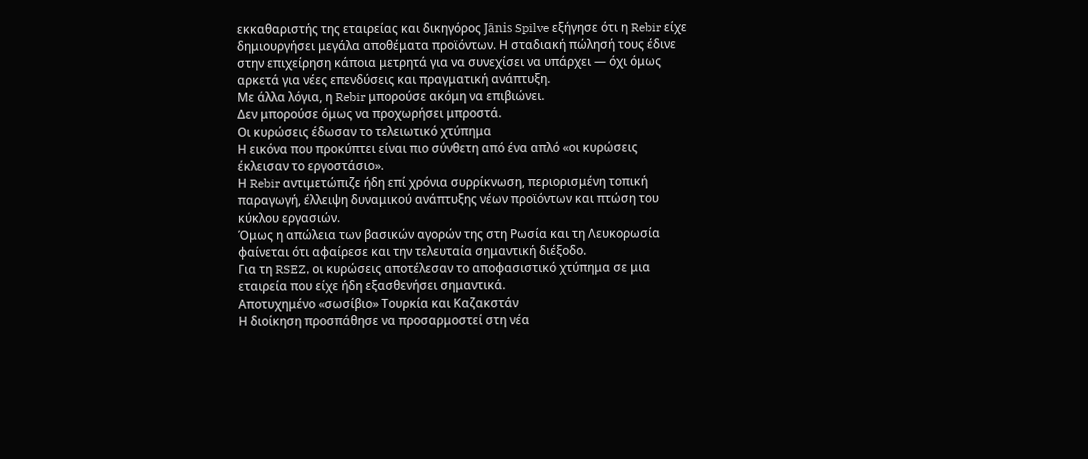εκκαθαριστής της εταιρείας και δικηγόρος Jānis Spilve εξήγησε ότι η Rebir είχε δημιουργήσει μεγάλα αποθέματα προϊόντων. Η σταδιακή πώλησή τους έδινε στην επιχείρηση κάποια μετρητά για να συνεχίσει να υπάρχει — όχι όμως αρκετά για νέες επενδύσεις και πραγματική ανάπτυξη.
Με άλλα λόγια, η Rebir μπορούσε ακόμη να επιβιώνει.
Δεν μπορούσε όμως να προχωρήσει μπροστά.
Οι κυρώσεις έδωσαν το τελειωτικό χτύπημα
Η εικόνα που προκύπτει είναι πιο σύνθετη από ένα απλό «οι κυρώσεις έκλεισαν το εργοστάσιο».
Η Rebir αντιμετώπιζε ήδη επί χρόνια συρρίκνωση, περιορισμένη τοπική παραγωγή, έλλειψη δυναμικού ανάπτυξης νέων προϊόντων και πτώση του κύκλου εργασιών.
Όμως η απώλεια των βασικών αγορών της στη Ρωσία και τη Λευκορωσία φαίνεται ότι αφαίρεσε και την τελευταία σημαντική διέξοδο.
Για τη RSEZ, οι κυρώσεις αποτέλεσαν το αποφασιστικό χτύπημα σε μια εταιρεία που είχε ήδη εξασθενήσει σημαντικά.
Αποτυχημένο «σωσίβιο» Τουρκία και Καζακστάν
Η διοίκηση προσπάθησε να προσαρμοστεί στη νέα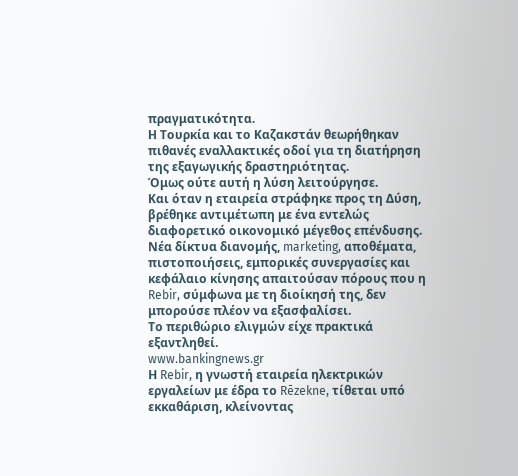πραγματικότητα.
Η Τουρκία και το Καζακστάν θεωρήθηκαν πιθανές εναλλακτικές οδοί για τη διατήρηση της εξαγωγικής δραστηριότητας.
Όμως ούτε αυτή η λύση λειτούργησε.
Και όταν η εταιρεία στράφηκε προς τη Δύση, βρέθηκε αντιμέτωπη με ένα εντελώς διαφορετικό οικονομικό μέγεθος επένδυσης.
Νέα δίκτυα διανομής, marketing, αποθέματα, πιστοποιήσεις, εμπορικές συνεργασίες και κεφάλαιο κίνησης απαιτούσαν πόρους που η Rebir, σύμφωνα με τη διοίκησή της, δεν μπορούσε πλέον να εξασφαλίσει.
Το περιθώριο ελιγμών είχε πρακτικά εξαντληθεί.
www.bankingnews.gr
Η Rebir, η γνωστή εταιρεία ηλεκτρικών εργαλείων με έδρα το Rēzekne, τίθεται υπό εκκαθάριση, κλείνοντας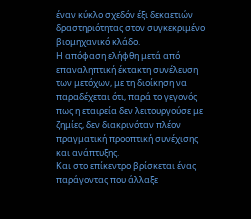έναν κύκλο σχεδόν έξι δεκαετιών δραστηριότητας στον συγκεκριμένο βιομηχανικό κλάδο.
Η απόφαση ελήφθη μετά από επαναληπτική έκτακτη συνέλευση των μετόχων, με τη διοίκηση να παραδέχεται ότι, παρά το γεγονός πως η εταιρεία δεν λειτουργούσε με ζημίες, δεν διακρινόταν πλέον πραγματική προοπτική συνέχισης και ανάπτυξης.
Και στο επίκεντρο βρίσκεται ένας παράγοντας που άλλαξε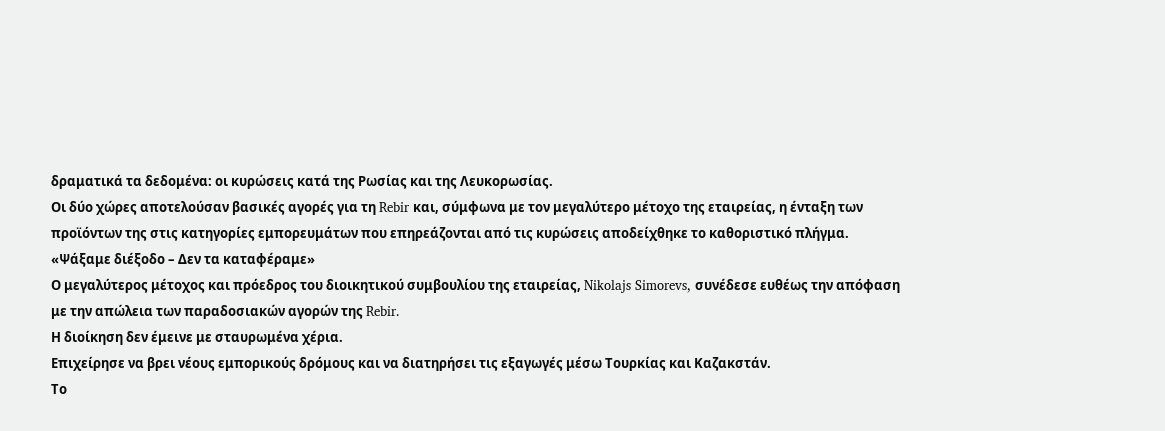δραματικά τα δεδομένα: οι κυρώσεις κατά της Ρωσίας και της Λευκορωσίας.
Οι δύο χώρες αποτελούσαν βασικές αγορές για τη Rebir και, σύμφωνα με τον μεγαλύτερο μέτοχο της εταιρείας, η ένταξη των προϊόντων της στις κατηγορίες εμπορευμάτων που επηρεάζονται από τις κυρώσεις αποδείχθηκε το καθοριστικό πλήγμα.
«Ψάξαμε διέξοδο – Δεν τα καταφέραμε»
Ο μεγαλύτερος μέτοχος και πρόεδρος του διοικητικού συμβουλίου της εταιρείας, Nikolajs Simorevs, συνέδεσε ευθέως την απόφαση με την απώλεια των παραδοσιακών αγορών της Rebir.
Η διοίκηση δεν έμεινε με σταυρωμένα χέρια.
Επιχείρησε να βρει νέους εμπορικούς δρόμους και να διατηρήσει τις εξαγωγές μέσω Τουρκίας και Καζακστάν.
Το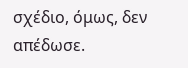σχέδιο, όμως, δεν απέδωσε.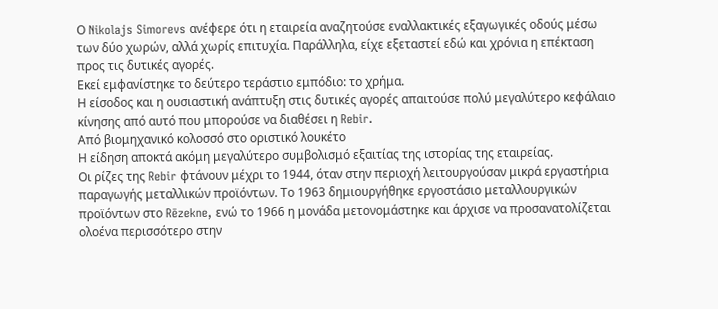Ο Nikolajs Simorevs ανέφερε ότι η εταιρεία αναζητούσε εναλλακτικές εξαγωγικές οδούς μέσω των δύο χωρών, αλλά χωρίς επιτυχία. Παράλληλα, είχε εξεταστεί εδώ και χρόνια η επέκταση προς τις δυτικές αγορές.
Εκεί εμφανίστηκε το δεύτερο τεράστιο εμπόδιο: το χρήμα.
Η είσοδος και η ουσιαστική ανάπτυξη στις δυτικές αγορές απαιτούσε πολύ μεγαλύτερο κεφάλαιο κίνησης από αυτό που μπορούσε να διαθέσει η Rebir.
Από βιομηχανικό κολοσσό στο οριστικό λουκέτο
Η είδηση αποκτά ακόμη μεγαλύτερο συμβολισμό εξαιτίας της ιστορίας της εταιρείας.
Οι ρίζες της Rebir φτάνουν μέχρι το 1944, όταν στην περιοχή λειτουργούσαν μικρά εργαστήρια παραγωγής μεταλλικών προϊόντων. Το 1963 δημιουργήθηκε εργοστάσιο μεταλλουργικών προϊόντων στο Rēzekne, ενώ το 1966 η μονάδα μετονομάστηκε και άρχισε να προσανατολίζεται ολοένα περισσότερο στην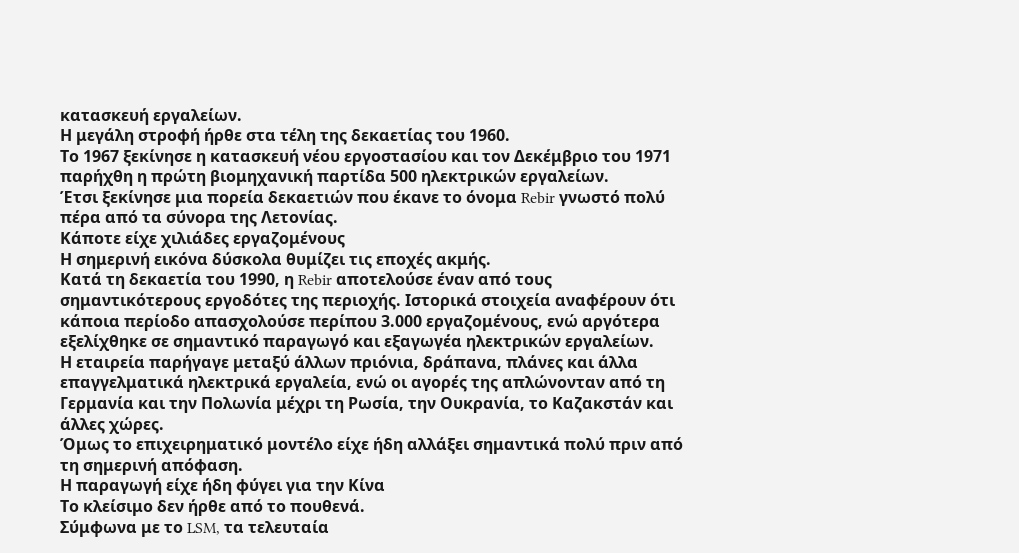κατασκευή εργαλείων.
Η μεγάλη στροφή ήρθε στα τέλη της δεκαετίας του 1960.
Το 1967 ξεκίνησε η κατασκευή νέου εργοστασίου και τον Δεκέμβριο του 1971 παρήχθη η πρώτη βιομηχανική παρτίδα 500 ηλεκτρικών εργαλείων.
Έτσι ξεκίνησε μια πορεία δεκαετιών που έκανε το όνομα Rebir γνωστό πολύ πέρα από τα σύνορα της Λετονίας.
Κάποτε είχε χιλιάδες εργαζομένους
Η σημερινή εικόνα δύσκολα θυμίζει τις εποχές ακμής.
Κατά τη δεκαετία του 1990, η Rebir αποτελούσε έναν από τους σημαντικότερους εργοδότες της περιοχής. Ιστορικά στοιχεία αναφέρουν ότι κάποια περίοδο απασχολούσε περίπου 3.000 εργαζομένους, ενώ αργότερα εξελίχθηκε σε σημαντικό παραγωγό και εξαγωγέα ηλεκτρικών εργαλείων.
Η εταιρεία παρήγαγε μεταξύ άλλων πριόνια, δράπανα, πλάνες και άλλα επαγγελματικά ηλεκτρικά εργαλεία, ενώ οι αγορές της απλώνονταν από τη Γερμανία και την Πολωνία μέχρι τη Ρωσία, την Ουκρανία, το Καζακστάν και άλλες χώρες.
Όμως το επιχειρηματικό μοντέλο είχε ήδη αλλάξει σημαντικά πολύ πριν από τη σημερινή απόφαση.
Η παραγωγή είχε ήδη φύγει για την Κίνα
Το κλείσιμο δεν ήρθε από το πουθενά.
Σύμφωνα με το LSM, τα τελευταία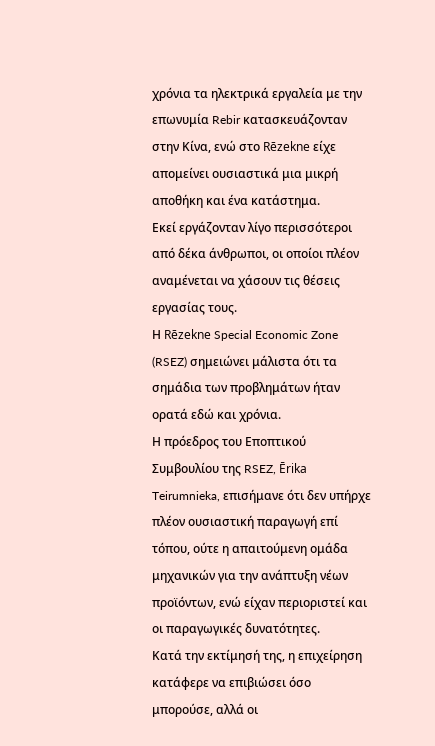χρόνια τα ηλεκτρικά εργαλεία με την επωνυμία Rebir κατασκευάζονταν στην Κίνα, ενώ στο Rēzekne είχε απομείνει ουσιαστικά μια μικρή αποθήκη και ένα κατάστημα.
Εκεί εργάζονταν λίγο περισσότεροι από δέκα άνθρωποι, οι οποίοι πλέον αναμένεται να χάσουν τις θέσεις εργασίας τους.
Η Rēzekne Special Economic Zone (RSEZ) σημειώνει μάλιστα ότι τα σημάδια των προβλημάτων ήταν ορατά εδώ και χρόνια.
Η πρόεδρος του Εποπτικού Συμβουλίου της RSEZ, Ērika Teirumnieka, επισήμανε ότι δεν υπήρχε πλέον ουσιαστική παραγωγή επί τόπου, ούτε η απαιτούμενη ομάδα μηχανικών για την ανάπτυξη νέων προϊόντων, ενώ είχαν περιοριστεί και οι παραγωγικές δυνατότητες.
Κατά την εκτίμησή της, η επιχείρηση κατάφερε να επιβιώσει όσο μπορούσε, αλλά οι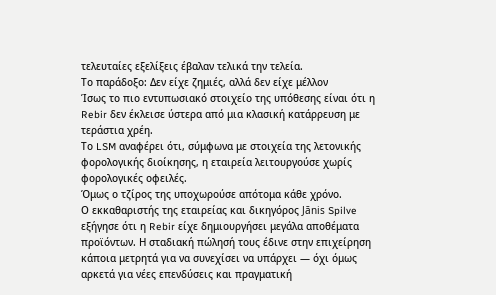τελευταίες εξελίξεις έβαλαν τελικά την τελεία.
Το παράδοξο: Δεν είχε ζημιές, αλλά δεν είχε μέλλον
Ίσως το πιο εντυπωσιακό στοιχείο της υπόθεσης είναι ότι η Rebir δεν έκλεισε ύστερα από μια κλασική κατάρρευση με τεράστια χρέη.
Το LSM αναφέρει ότι, σύμφωνα με στοιχεία της λετονικής φορολογικής διοίκησης, η εταιρεία λειτουργούσε χωρίς φορολογικές οφειλές.
Όμως ο τζίρος της υποχωρούσε απότομα κάθε χρόνο.
Ο εκκαθαριστής της εταιρείας και δικηγόρος Jānis Spilve εξήγησε ότι η Rebir είχε δημιουργήσει μεγάλα αποθέματα προϊόντων. Η σταδιακή πώλησή τους έδινε στην επιχείρηση κάποια μετρητά για να συνεχίσει να υπάρχει — όχι όμως αρκετά για νέες επενδύσεις και πραγματική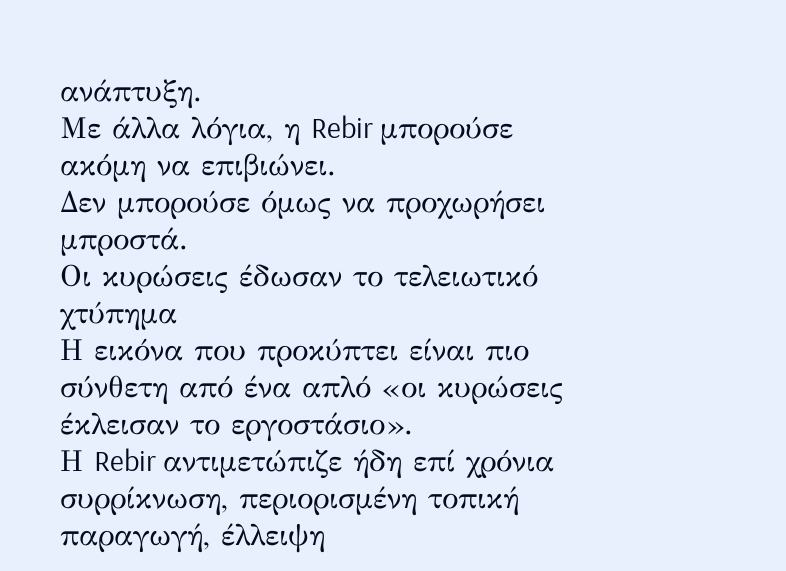ανάπτυξη.
Με άλλα λόγια, η Rebir μπορούσε ακόμη να επιβιώνει.
Δεν μπορούσε όμως να προχωρήσει μπροστά.
Οι κυρώσεις έδωσαν το τελειωτικό χτύπημα
Η εικόνα που προκύπτει είναι πιο σύνθετη από ένα απλό «οι κυρώσεις έκλεισαν το εργοστάσιο».
Η Rebir αντιμετώπιζε ήδη επί χρόνια συρρίκνωση, περιορισμένη τοπική παραγωγή, έλλειψη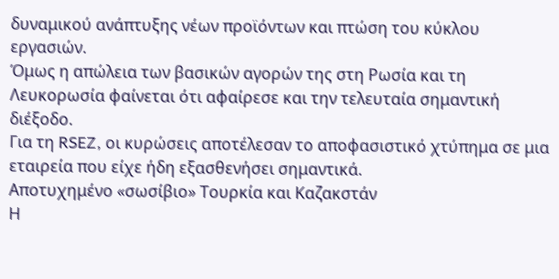δυναμικού ανάπτυξης νέων προϊόντων και πτώση του κύκλου εργασιών.
Όμως η απώλεια των βασικών αγορών της στη Ρωσία και τη Λευκορωσία φαίνεται ότι αφαίρεσε και την τελευταία σημαντική διέξοδο.
Για τη RSEZ, οι κυρώσεις αποτέλεσαν το αποφασιστικό χτύπημα σε μια εταιρεία που είχε ήδη εξασθενήσει σημαντικά.
Αποτυχημένο «σωσίβιο» Τουρκία και Καζακστάν
Η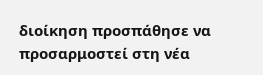διοίκηση προσπάθησε να προσαρμοστεί στη νέα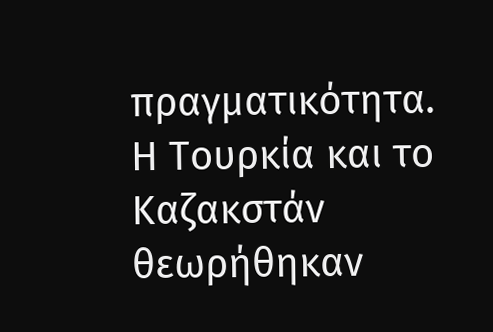πραγματικότητα.
Η Τουρκία και το Καζακστάν θεωρήθηκαν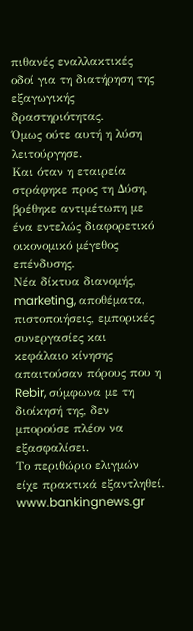πιθανές εναλλακτικές οδοί για τη διατήρηση της εξαγωγικής δραστηριότητας.
Όμως ούτε αυτή η λύση λειτούργησε.
Και όταν η εταιρεία στράφηκε προς τη Δύση, βρέθηκε αντιμέτωπη με ένα εντελώς διαφορετικό οικονομικό μέγεθος επένδυσης.
Νέα δίκτυα διανομής, marketing, αποθέματα, πιστοποιήσεις, εμπορικές συνεργασίες και κεφάλαιο κίνησης απαιτούσαν πόρους που η Rebir, σύμφωνα με τη διοίκησή της, δεν μπορούσε πλέον να εξασφαλίσει.
Το περιθώριο ελιγμών είχε πρακτικά εξαντληθεί.
www.bankingnews.gr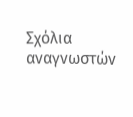Σχόλια αναγνωστών